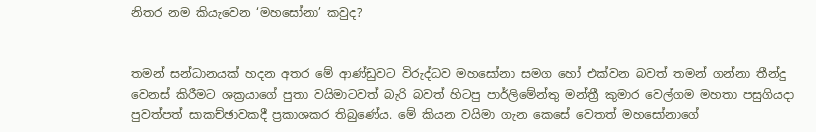නිතර නම කියැවෙන ‘මහසෝනා’ කවුද?


තමන් සන්ධානයක් හදන අතර මේ ආණ්ඩුවට විරුද්ධව මහසෝනා සමග හෝ එක්වන බවත් තමන් ගන්නා තීන්දු වෙනස් කිරීමට ශක්‍රයාගේ පුතා වයිමාටවත් බැරි බවත් හිටපු පාර්ලිමේන්තු මන්ත්‍රී කුමාර වෙල්ගම මහතා පසුගියදා පුවත්පත් සාකච්ඡාවකදී ප්‍රකාශකර තිබුණේය. මේ කියන වයිමා ගැන කෙසේ වෙතත් මහසෝනාගේ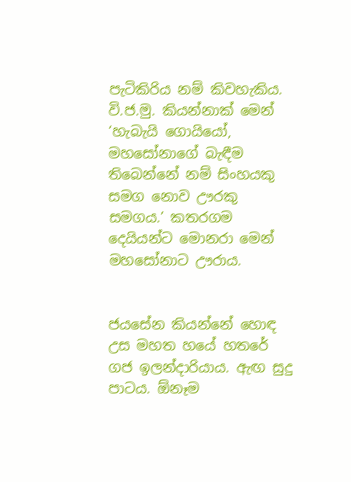පැටිකිරිය නම් කිවහැකිය. වි.ජ.මු. කියන්නාක් මෙන් ‘හැබැයි ගොයියෝ, මහසෝනාගේ බැඳීම තිබෙන්නේ නම් සිංහයකු සමග නොව ඌරකු සමගය.’ කතරගම දෙයියන්ට මොනරා මෙන් මහසෝනාට ඌරාය.


ජයසේන කියන්නේ හොඳ උස මහත හයේ හතරේ ගජ ඉලන්දාරියාය. ඇඟ සුදු පාටය. ඕනෑම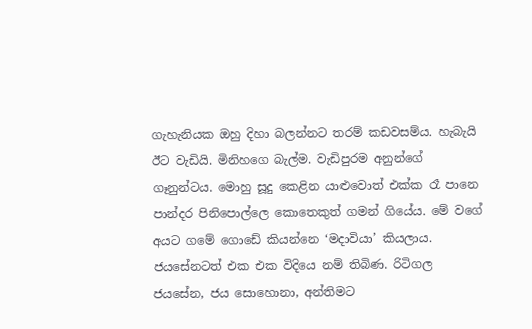ගැහැනියක ඔහු දිහා බලන්නට තරම් කඩවසම්ය. හැබැයි ඊට වැඩියි. මිනිහගෙ බැල්ම. වැඩිපුරම අනුන්ගේ ගෑනුන්ටය. මොහු සූදු කෙළින යාළුවොත් එක්ක රෑ පානෙ පාන්දර පිනිපොල්ලෙ කොතෙකුත් ගමන් ගියේය. මේ වගේ අයට ගමේ ගොඩේ කියන්නෙ ‘මදාවියා’ කියලාය. ජයසේනටත් එක එක විදියෙ නම් තිබිණ. රිටිගල ජයසේන, ජය සොහොනා, අන්තිමට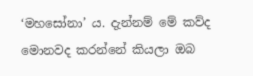‘මහසෝනා’ ය. දැන්නම් මේ කව්ද මොනවද කරන්නේ කියලා ඔබ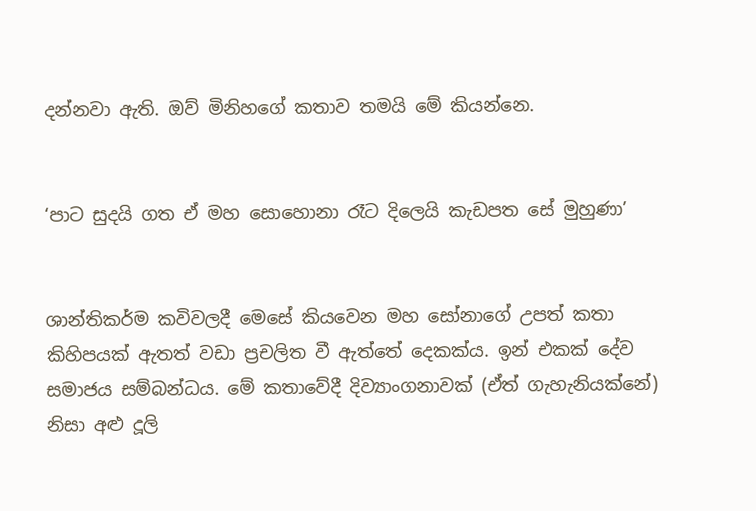දන්නවා ඇති. ඔව් මිනිහගේ කතාව තමයි මේ කියන්නෙ.


‘පාට සුදයි ගත ඒ මහ සොහොනා රෑට දිලෙයි කැඩපත සේ මුහුණා’


ශාන්තිකර්ම කවිවලදී මෙසේ කියවෙන මහ සෝනාගේ උපත් කතා කිහිපයක් ඇතත් වඩා ප්‍රචලිත වී ඇත්තේ දෙකක්ය. ඉන් එකක් දේව සමාජය සම්බන්ධය. මේ කතාවේදී දිව්‍යාංගනාවක් (ඒත් ගැහැනියක්නේ) නිසා අළු දූලි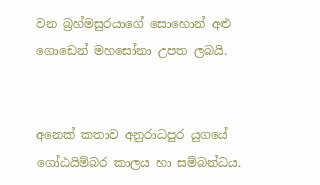වන බ්‍රහ්මසුරයාගේ සොහොන් අළු ගොඩෙන් මහසෝනා උපත ලබයි.


අනෙක් කතාව අනුරාධපුර යුගයේ ගෝඨයිම්බර කාලය හා සම්බන්ධය.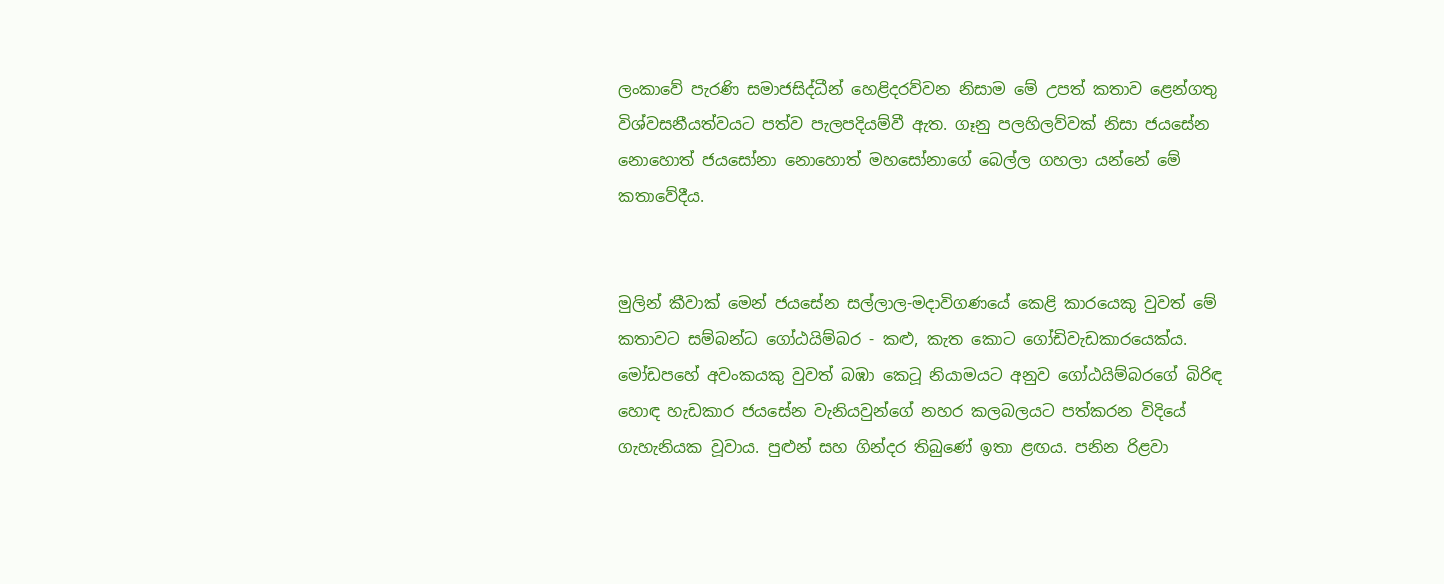ලංකාවේ පැරණි සමාජසිද්ධීන් හෙළිදරව්වන නිසාම මේ උපත් කතාව ළෙන්ගතු විශ්වසනීයත්වයට පත්ව පැලපදියම්වී ඇත. ගෑනු පලහිලව්වක් නිසා ජයසේන නොහොත් ජයසෝනා නොහොත් මහසෝනාගේ බෙල්ල ගහලා යන්නේ මේ කතාවේදීය.


මුලින් කීවාක් මෙන් ජයසේන සල්ලාල-මදාවිගණයේ කෙළි කාරයෙකු වුවත් මේ කතාවට සම්බන්ධ ගෝඨයිම්බර - කළු, කැත කොට ගෝඩිවැඩකාරයෙක්ය. මෝඩපහේ අවංකයකු වුවත් බඹා කෙටූ නියාමයට අනුව ගෝඨයිම්බරගේ බිරිඳ හොඳ හැඩකාර ජයසේන වැනියවුන්ගේ නහර කලබලයට පත්කරන විදියේ ගැහැනියක වූවාය. පුළුන් සහ ගින්දර තිබුණේ ඉතා ළඟය. පනින රිළවා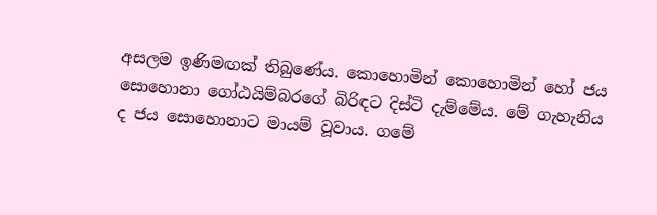අසලම ඉණිමඟක් තිබුණේය. කොහොමින් කොහොමින් හෝ ජය සොහොනා ගෝඨයිම්බරගේ බිරිඳට දිස්ටි දැම්මේය. මේ ගැහැනිය ද ජය සොහොනාට මායම් වූවාය. ගමේ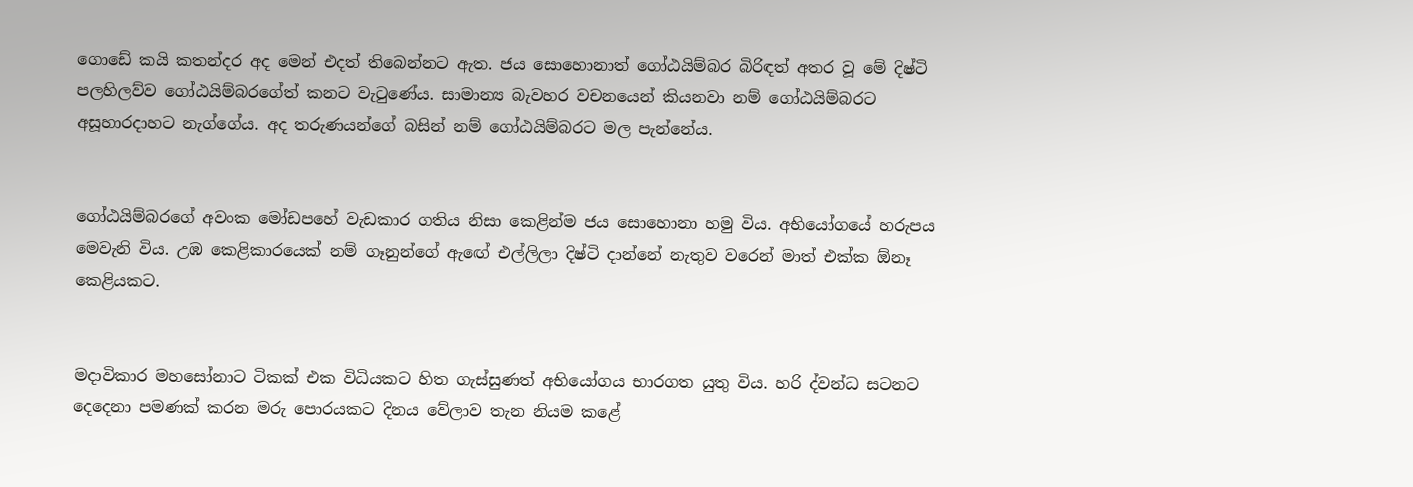ගොඩේ කයි කතන්දර අද මෙන් එදත් තිබෙන්නට ඇත. ජය සොහොනාත් ගෝඨයිම්බර බිරිඳත් අතර වූ මේ දිෂ්ටි පලහිලව්ව ගෝඨයිම්බරගේත් කනට වැටුණේය. සාමාන්‍ය බැවහර වචනයෙන් කියනවා නම් ගෝඨයිම්බරට අසූහාරදාහට නැග්ගේය. අද තරුණයන්ගේ බසින් නම් ගෝඨයිම්බරට මල පැන්නේය.


ගෝඨයිම්බරගේ අවංක මෝඩපහේ වැඩකාර ගතිය නිසා කෙළින්ම ජය සොහොනා හමු විය. අභියෝගයේ හරුපය මෙවැනි විය. උඹ කෙළිකාරයෙක් නම් ගෑනුන්ගේ ඇඟේ එල්ලිලා දිෂ්ටි දාන්නේ නැතුව වරෙන් මාත් එක්ක ඕනෑ කෙළියකට.


මදාවිකාර මහසෝනාට ටිකක් එක විධියකට හිත ගැස්සුණත් අභියෝගය භාරගත යුතු විය. හරි ද්වන්ධ සටනට දෙදෙනා පමණක් කරන මරු පොරයකට දිනය වේලාව තැන නියම කළේ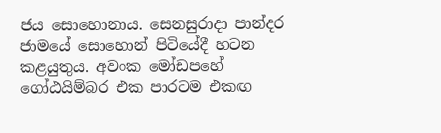ජය සොහොනාය. සෙනසුරාදා පාන්දර ජාමයේ සොහොන් පිටියේදී හටන කළයුතුය. අවංක මෝඩපහේ ගෝඨයිම්බර එක පාරටම එකඟ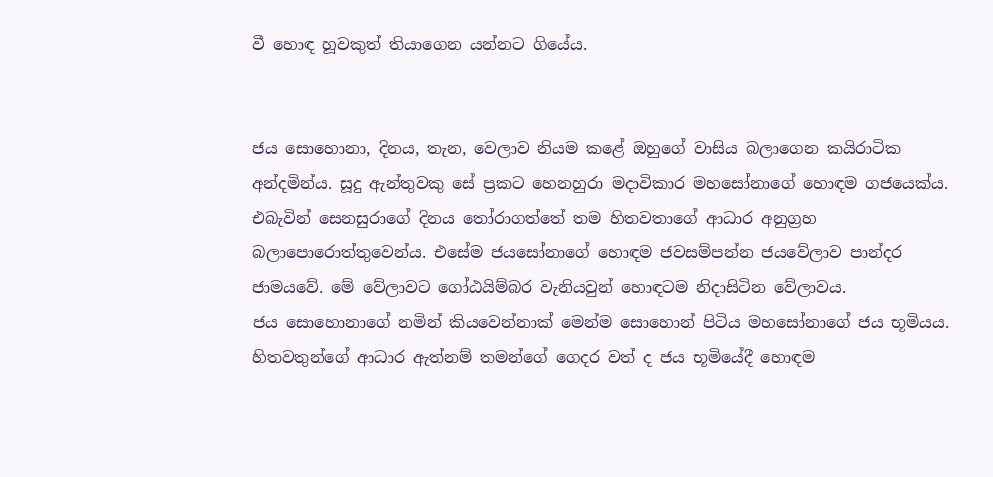වී හොඳ හූවකුත් තියාගෙන යන්නට ගියේය.


ජය සොහොනා, දිනය, තැන, වෙලාව නියම කළේ ඔහුගේ වාසිය බලාගෙන කයිරාටික අන්දමින්ය. සූදු ඇන්තුවකු සේ ප්‍රකට හෙනහුරා මදාවිකාර මහසෝනාගේ හොඳම ගජයෙක්ය. එබැවින් සෙනසුරාගේ දිනය තෝරාගත්තේ තම හිතවතාගේ ආධාර අනුග්‍රහ බලාපොරොත්තුවෙන්ය. එසේම ජයසෝනාගේ හොඳම ජවසම්පන්න ජයවේලාව පාන්දර ජාමයවේ. මේ වේලාවට ගෝඨයිම්බර වැනියවුන් හොඳටම නිදාසිටින වේලාවය.
ජය සොහොනාගේ නමින් කියවෙන්නාක් මෙන්ම සොහොන් පිටිය මහසෝනාගේ ජය භූමියය. හිතවතුන්ගේ ආධාර ඇත්නම් තමන්ගේ ගෙදර වත් ද ජය භූමියේදී හොඳම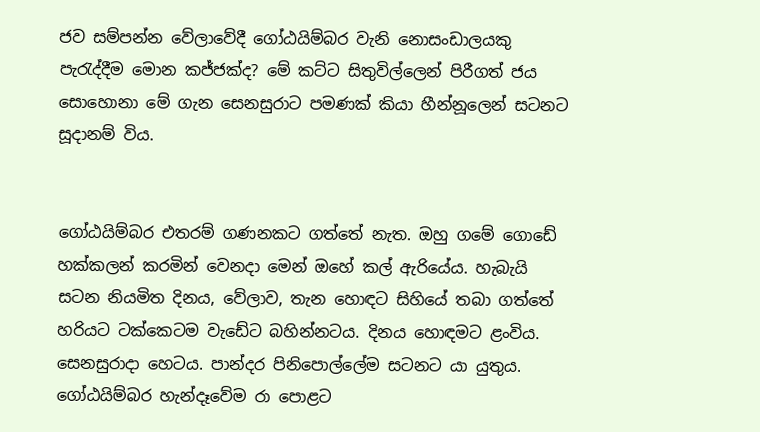ජව සම්පන්න වේලාවේදී ගෝඨයිම්බර වැනි නොසංඩාලයකු පැරැද්දීම මොන කජ්ජක්ද? මේ කට්ට සිතුවිල්ලෙන් පිරීගත් ජය සොහොනා මේ ගැන සෙනසුරාට පමණක් කියා හීන්නූලෙන් සටනට සූදානම් විය.


ගෝඨයිම්බර එතරම් ගණනකට ගත්තේ නැත. ඔහු ගමේ ගොඩේ හක්කලන් කරමින් වෙනදා මෙන් ඔහේ කල් ඇරියේය. හැබැයි සටන නියමිත දිනය, වේලාව, තැන හොඳට සිහියේ තබා ගත්තේ හරියට ටක්කෙටම වැඩේට බහින්නටය. දිනය හොඳමට ළංවිය. සෙනසුරාදා හෙටය. පාන්දර පිනිපොල්ලේම සටනට යා යුතුය. ගෝඨයිම්බර හැන්දෑවේම රා පොළට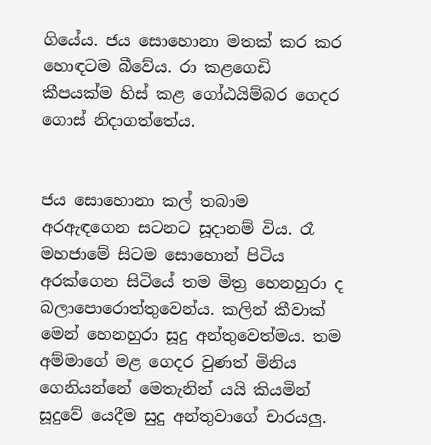ගියේය. ජය සොහොනා මතක් කර කර හොඳටම බීවේය. රා කළගෙඩි කීපයක්ම හිස් කළ ගෝඨයිම්බර ගෙදර ගොස් නිදාගත්තේය.


ජය සොහොනා කල් තබාම අරඇඳගෙන සටනට සූදානම් විය. රෑ මහජාමේ සිටම සොහොන් පිටිය අරක්ගෙන සිටියේ තම මිත්‍ර හෙනහුරා ද බලාපොරොත්තුවෙන්ය. කලින් කීවාක් මෙන් හෙනහුරා සූදු අන්තුවෙත්මය. තම අම්මාගේ මළ ගෙදර වුණත් මිනිය ගෙනියන්නේ මෙතැනින් යයි කියමින් සූදුවේ යෙදීම සුදු අන්තුවාගේ චාරයලු.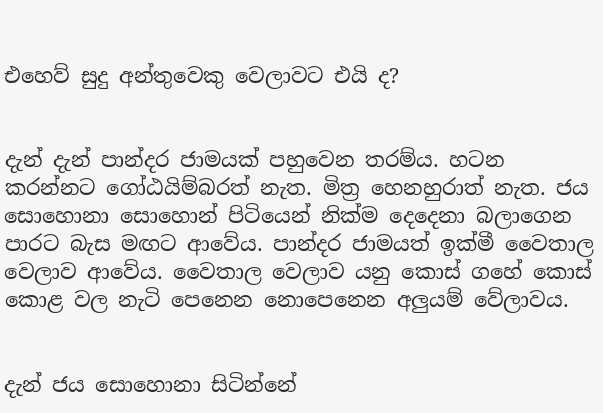එහෙව් සුදු අන්තුවෙකු වෙලාවට එයි ද?


දැන් දැන් පාන්දර ජාමයක් පහුවෙන තරම්ය. හටන කරන්නට ගෝඨයිම්බරත් නැත. මිත්‍ර හෙනහුරාත් නැත. ජය සොහොනා සොහොන් පිටියෙන් නික්ම දෙදෙනා බලාගෙන පාරට බැස මඟට ආවේය. පාන්දර ජාමයත් ඉක්මී වෛතාල වෙලාව ආවේය. වෛතාල වෙලාව යනු කොස් ගහේ කොස් කොළ වල නැටි පෙනෙන නොපෙනෙන අලුයම් වේලාවය.


දැන් ජය සොහොනා සිටින්නේ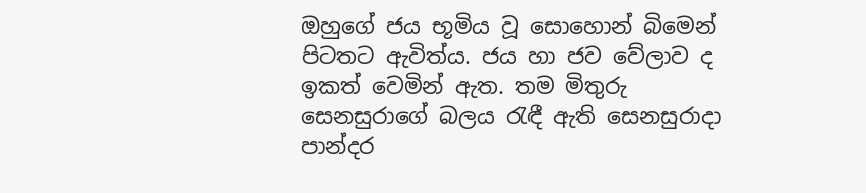ඔහුගේ ජය භූමිය වූ සොහොන් බිමෙන් පිටතට ඇවිත්ය. ජය හා ජව වේලාව ද ඉකත් වෙමින් ඇත. තම මිතුරු සෙනසුරාගේ බලය රැඳී ඇති සෙනසුරාදා පාන්දර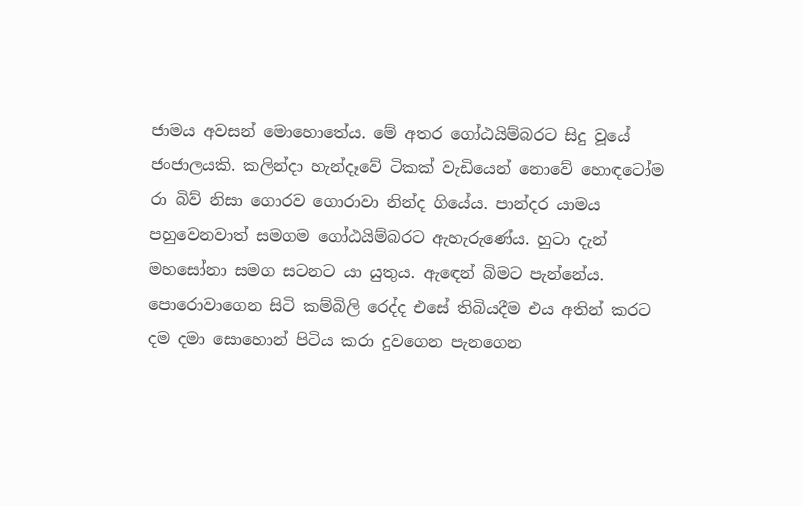ජාමය අවසන් මොහොතේය. මේ අතර ගෝඨයිම්බරට සිදු වූයේ ජංජාලයකි. කලින්දා හැන්දෑවේ ටිකක් වැඩියෙන් නොවේ හොඳටෝම රා බිව් නිසා ගොරව ගොරාවා නින්ද ගියේය. පාන්දර යාමය පහුවෙනවාත් සමගම ගෝඨයිම්බරට ඇහැරුණේය. හුටා දැන් මහසෝනා සමග සටනට යා යුතුය. ඇඳෙන් බිමට පැන්නේය. පොරොවාගෙන සිටි කම්බිලි රෙද්ද එසේ තිබියදීම එය අතින් කරට දම දමා සොහොන් පිටිය කරා දුවගෙන පැනගෙන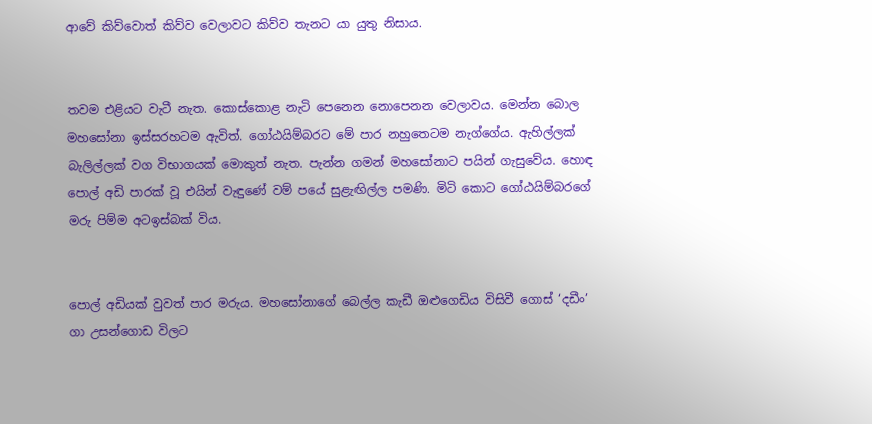ආවේ කිව්වොත් කිව්ව වෙලාවට කිව්ව තැනට යා යුතු නිසාය.


තවම එළියට වැටී නැත. කොස්කොළ නැටි පෙනෙන නොපෙනන වෙලාවය. මෙන්න බොල මහසෝනා ඉස්සරහටම ඇවිත්. ගෝඨයිම්බරට මේ පාර නහුතෙටම නැග්ගේය. ඇහිල්ලක් බැලිල්ලක් වග විභාගයක් මොකුත් නැත. පැන්න ගමන් මහසෝනාට පයින් ගැසුවේය. හොඳ පොල් අඩි පාරක් වූ එයින් වැඳුණේ වම් පයේ සුළැඟිල්ල පමණි. මිටි කොට ගෝඨයිම්බරගේ මරු පිම්ම අටඉස්බක් විය.


පොල් අඩියක් වුවත් පාර මරුය. මහසෝනාගේ බෙල්ල කැඩී ඔළුගෙඩිය විසිවී ගොස් ‘දඩීං’ ගා උසන්ගොඩ විලට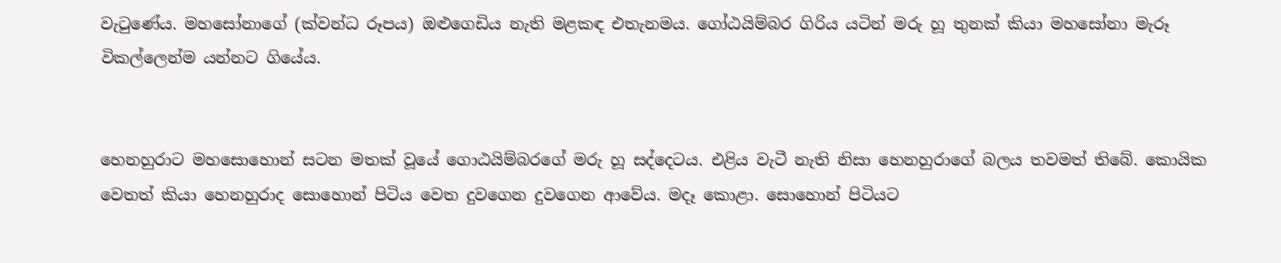වැටුණේය. මහසෝනාගේ (ක්වන්ධ රූපය) ඔළුගෙඩිය නැති මළකඳ එතැනමය. ගෝඨයිම්බර ගිරිය යටින් මරු හූ තුනක් කියා මහසෝනා මැරූ විකල්ලෙන්ම යන්නට ගියේය.


හෙනහුරාට මහසොහොන් සටන මතක් වූයේ ගොඨයිම්බරගේ මරු හූ සද්දෙටය. එළිය වැටී නැති නිසා හෙනහුරාගේ බලය තවමත් තිබේ. කොයික වෙතත් කියා හෙනහුරාද සොහොන් පිටිය වෙත දුවගෙන දුවගෙන ආවේය. මදෑ කොළා. සොහොන් පිටියට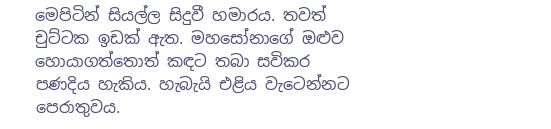මෙපිටින් සියල්ල සිදුවී හමාරය. තවත් චුට්ටක ඉඩක් ඇත. මහසෝනාගේ ඔළුව හොයාගත්තොත් කඳට තබා සවිකර පණදිය හැකිය. හැබැයි එළිය වැටෙන්නට පෙරාතුවය.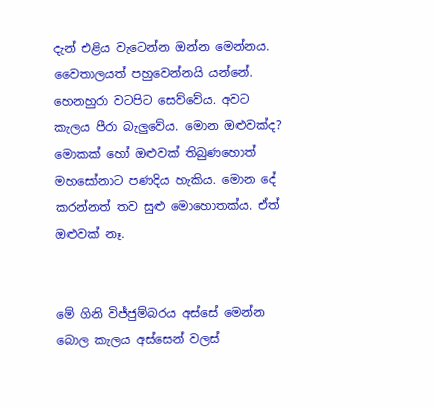දැන් එළිය වැටෙන්න ඔන්න මෙන්නය. වෛතාලයත් පහුවෙන්නයි යන්නේ. හෙනහුරා වටපිට සෙව්වේය. අවට කැලය පීරා බැලුවේය. මොන ඔළුවක්ද? මොකක් හෝ ඔළුවක් තිබුණහොත් මහසෝනාට පණදිය හැකිය. මොන දේ කරන්නත් තව සුළු මොහොතක්ය. ඒත් ඔළුවක් නෑ.


මේ ගිනි විජ්ජුම්බරය අස්සේ මෙන්න බොල කැලය අස්සෙන් වලස්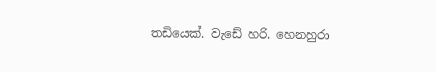තඩියෙක්. වැඩේ හරි. හෙනහුරා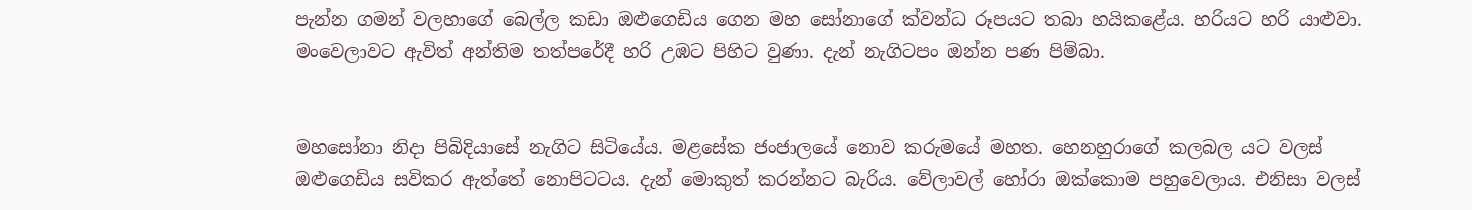පැන්න ගමන් වලහාගේ බෙල්ල කඩා ඔළුගෙඩිය ගෙන මහ සෝනාගේ ක්වන්ධ රූපයට තබා හයිකළේය. හරියට හරි යාළුවා. මංවෙලාවට ඇවිත් අන්තිම තත්පරේදී හරි උඹට පිහිට වුණා. දැන් නැගිටපං ඔන්න පණ පිම්බා.


මහසෝනා නිදා පිබිදියාසේ නැගිට සිටියේය. මළසේක ජංජාලයේ නොව කරුමයේ මහත. හෙනහුරාගේ කලබල යට වලස් ඔළුගෙඩිය සවිකර ඇත්තේ නොපිටටය. දැන් මොකුත් කරන්නට බැරිය. වේලාවල් හෝරා ඔක්කොම පහුවෙලාය. එනිසා වලස්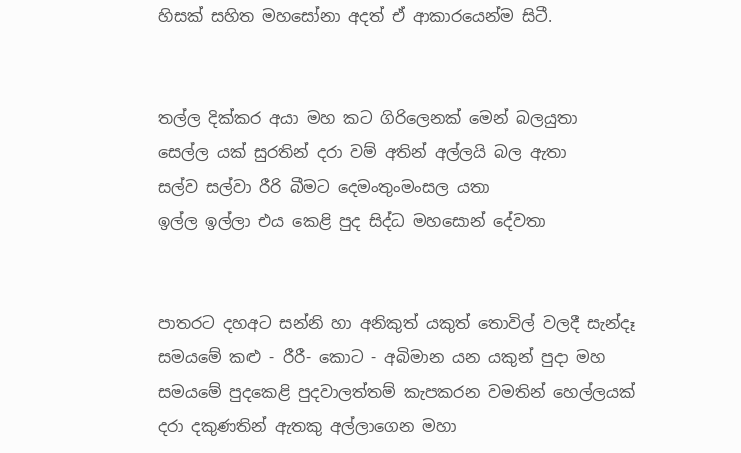හිසක් සහිත මහසෝනා අදත් ඒ ආකාරයෙන්ම සිටී.


තල්ල දික්කර අයා මහ කට ගිරිලෙනක් මෙන් බලයුතා
සෙල්ල යක් සුරතින් දරා වම් අතින් අල්ලයි බල ඇතා
සල්ව සල්වා රීරි බීමට දෙමංතුංමංසල යතා
ඉල්ල ඉල්ලා එය කෙළි පුද සිද්ධ මහසොන් දේවතා


පාතරට දහඅට සන්නි හා අනිකුත් යකුත් තොවිල් වලදී සැන්දෑ සමයමේ කළු - රීරී- කොට - අබිමාන යන යකුන් පුදා මහ සමයමේ පුදකෙළි පුදවාලත්තම් කැපකරන වමතින් හෙල්ලයක් දරා දකුණතින් ඇතකු අල්ලාගෙන මහා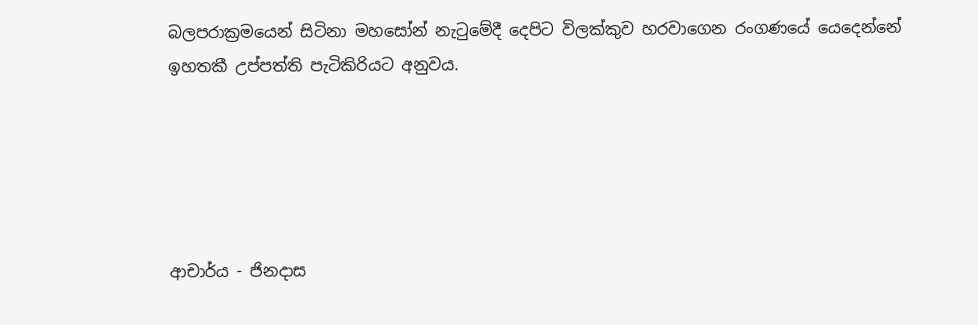බලපරාක්‍රමයෙන් සිටිනා මහසෝන් නැටුමේදී දෙපිට විලක්කුව හරවාගෙන රංගණයේ යෙදෙන්නේ ඉහතකී උප්පත්ති පැටිකිරියට අනුවය.





ආචාර්ය - ජිනදාස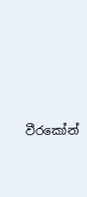වීරකෝන්